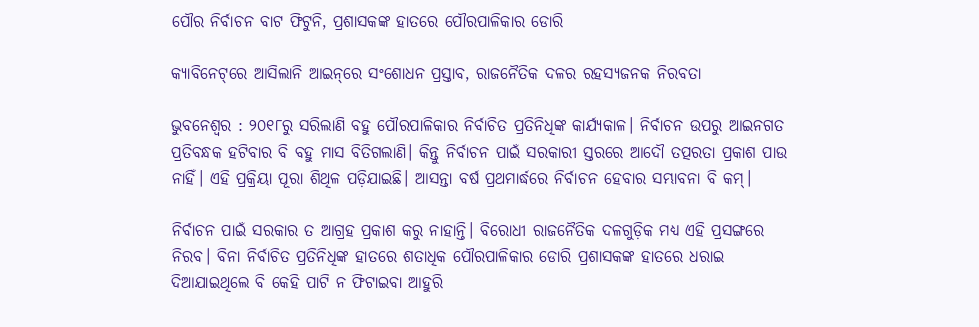ପୌର ନିର୍ବାଚନ ବାଟ ଫିଟୁନି, ପ୍ରଶାସକଙ୍କ ହାତ‌ରେ ପୌରପାଳିକାର ଡୋରି

କ୍ୟାବିନେଟ୍‌ରେ ଆସିଲାନି ଆଇନ୍‌ରେ ସଂଶୋଧନ ପ୍ରସ୍ତାବ, ରାଜନୈତିକ ଦଳର ରହସ୍ୟଜନକ ନିରବତା

ଭୁବନେଶ୍ବର : ୨୦୧୮ରୁ ସରିଲାଣି ବହୁ ପୌରପାଳିକାର ନିର୍ବାଚିତ ପ୍ରତିନିଧିଙ୍କ କାର୍ଯ୍ୟକାଳ। ନିର୍ବାଚନ ଉପରୁ ଆଇନଗତ ପ୍ରତିବନ୍ଧକ ହଟିବାର ବି ବହୁ ମାସ ବିତିଗଲାଣି। କିନ୍ତୁ ନିର୍ବାଚନ ପାଇଁ ସରକାରୀ ସ୍ତରରେ ଆଦୌ ତତ୍ପରତା ପ୍ରକାଶ ପାଉ ନାହିଁ। ଏହି ପ୍ରକ୍ରିୟା ପୂରା ଶିଥିଳ ପଡ଼ିଯାଇଛି। ଆସନ୍ତା ବର୍ଷ ପ୍ରଥମାର୍ଦ୍ଧରେ ନିର୍ବାଚନ ହେବାର ସମ୍ଭାବନା ବି କମ୍।

ନିର୍ବା‌ଚନ ପାଇଁ ସରକାର ତ ଆଗ୍ରହ ପ୍ରକାଶ କରୁ ନାହାନ୍ତି। ବିରୋଧୀ ରାଜନୈତିକ ଦଳଗୁଡ଼ିକ ମଧ୍ୟ ଏହି ପ୍ରସଙ୍ଗରେ ନିରବ। ବିନା ନିର୍ବାଚିତ ପ୍ରତିନିଧିଙ୍କ ହାତରେ ଶତାଧିକ ପୌରପାଳିକାର ଡୋରି ପ୍ରଶାସକଙ୍କ ହାତରେ ଧରାଇ ଦିଆଯାଇଥିଲେ ବି କେହି ପାଟି ନ ଫିଟାଇବା ଆହୁରି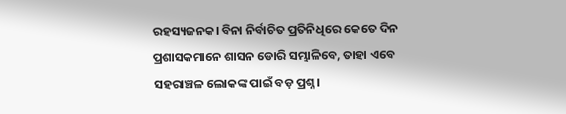ରହସ୍ୟଜନକ। ବିନା ନିର୍ବାଚିତ ପ୍ରତିନିଧିରେ କେତେ ଦିନ ପ୍ରଶାସକମାନେ ଶାସନ ଡୋରି ସମ୍ଭାଳିବେ, ତାହା ଏବେ ସହରାଞ୍ଚଳ ଲୋକଙ୍କ ପାଇଁ ବଡ଼ ପ୍ରଶ୍ନ।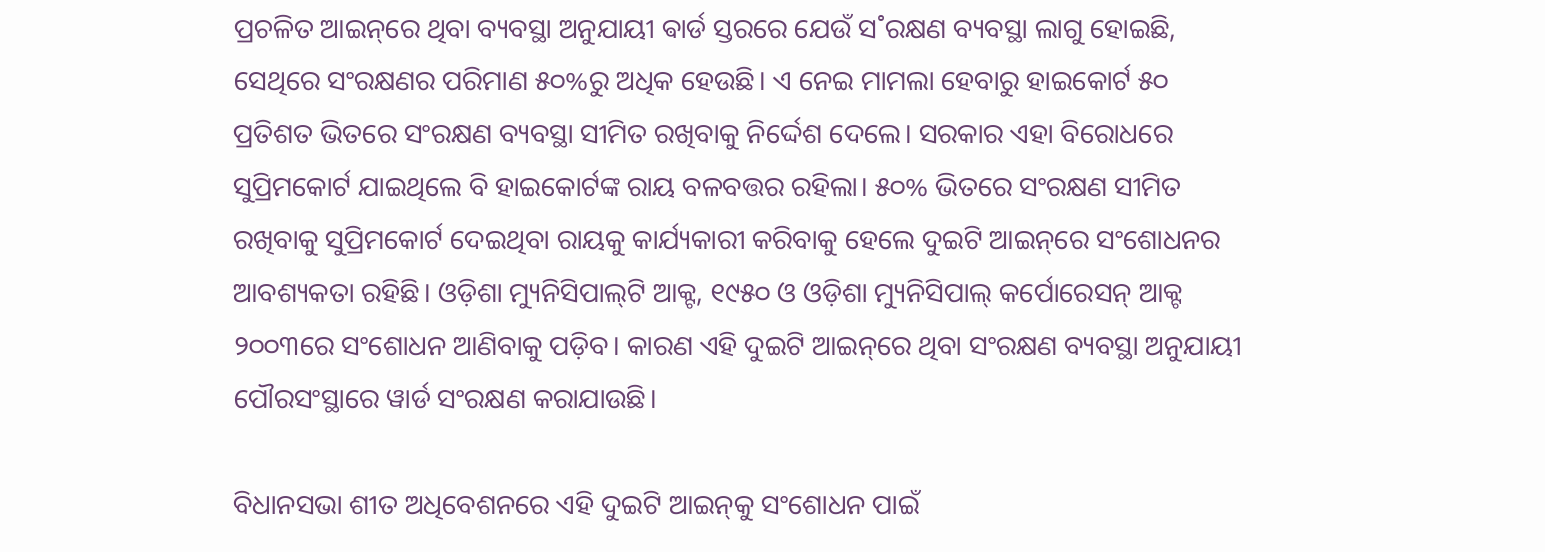ପ୍ରଚଳିତ ଆଇନ୍‌‌ରେ ଥିବା ବ୍ୟବସ୍ଥା ଅନୁଯାୟୀ ଵାର୍ଡ ସ୍ତରରେ ଯେଉଁ ସ˚ରକ୍ଷଣ ବ୍ୟବସ୍ଥା ଲାଗୁ ହୋଇଛି, ସେଥିରେ ସଂରକ୍ଷଣର ପରିମାଣ ୫୦%ରୁ ଅଧିକ ହେଉଛି। ଏ ନେଇ ମାମଲା ହେବାରୁ ହାଇକୋ‌ର୍ଟ ୫୦ ପ୍ରତିଶତ ଭିତରେ ସଂରକ୍ଷଣ ବ୍ୟବସ୍ଥା ସୀମିତ ରଖିବାକୁ ନିର୍ଦ୍ଦେଶ ଦେଲେ। ସରକାର ଏହା ବିରୋଧରେ ସୁପ୍ରିମକୋର୍ଟ ଯାଇଥିଲେ ବି ହାଇକୋର୍ଟଙ୍କ ରାୟ ବଳବତ୍ତର ରହିଲା। ୫୦% ଭିତରେ ସଂରକ୍ଷଣ ସୀମିତ ରଖିବାକୁ ସୁପ୍ରିମକୋର୍ଟ ଦେଇଥିବା ରାୟକୁ କାର୍ଯ୍ୟକାରୀ କରିବାକୁ ହେଲେ ଦୁଇଟି ଆଇନ୍‌ରେ ସଂଶୋଧନର ଆବଶ୍ୟକତା ରହିଛି। ଓଡ଼ିଶା ମ୍ୟୁନିସିପାଲ୍‌ଟି ଆକ୍ଟ, ୧୯୫୦ ଓ ଓଡ଼ିଶା ମ୍ୟୁନିସିପାଲ୍‌ କର୍ପୋରେସନ୍ ଆକ୍ଟ ୨୦୦୩ରେ ସଂଶୋଧନ ଆ‌ଣିବାକୁ ପଡ଼ିବ। କାରଣ ଏହି ଦୁଇଟି ଆଇନ୍‌ରେ ଥିବା ସଂରକ୍ଷଣ ବ୍ୟବସ୍ଥା ଅନୁଯାୟୀ ପୌରସଂସ୍ଥାରେ ୱାର୍ଡ ସଂରକ୍ଷଣ କରାଯାଉଛି।

ବିଧାନସଭା ଶୀତ ଅଧିବେଶନରେ ଏହି ଦୁଇଟି ଆଇନ୍‌କୁ ସଂଶୋଧନ ପାଇଁ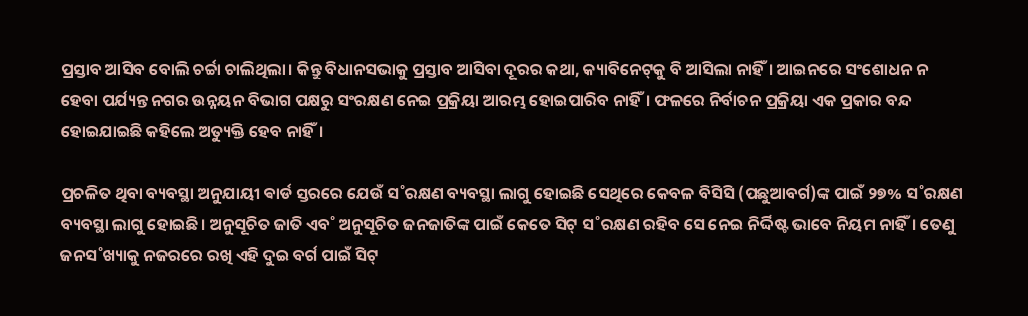ପ୍ରସ୍ତାବ ଆସିବ ବୋଲି ଚର୍ଚ୍ଚା ଚାଲିଥିଲା। କିନ୍ତୁ ବିଧାନସଭାକୁ ପ୍ରସ୍ତାବ ଆସିବା ଦୂରର କଥା, କ୍ୟାବିନେଟ୍‌କୁ ବି ଆସିଲା ନାହିଁ। ଆଇନରେ ସଂଶୋଧନ ନ ହେବା ପର୍ଯ୍ୟନ୍ତ ନଗର ଉନ୍ନୟନ ବିଭାଗ ପକ୍ଷରୁ ସଂରକ୍ଷଣ ନେଇ ପ୍ରକ୍ରିୟା ଆରମ୍ଭ ହୋଇପାରିବ ନାହିଁ। ଫଳରେ ନିର୍ବାଚନ ପ୍ରକ୍ରିୟା‌ ଏକ ପ୍ରକାର ବନ୍ଦ ହୋଇଯାଇଛି କହିଲେ ଅତ୍ୟୁକ୍ତି ହେବ ନାହିଁ।

ପ୍ରଚଳିତ ଥିବା ବ୍ୟବସ୍ଥା ଅନୁଯାୟୀ ଵାର୍ଡ ସ୍ତରରେ ଯେଉଁ ସ˚ରକ୍ଷଣ ବ୍ୟବସ୍ଥା ଲାଗୁ ହୋଇଛି ସେଥିରେ କେବଳ ବିସିସି (ପଛୁଆବର୍ଗ)ଙ୍କ ପାଇଁ ୨୭% ସ˚ରକ୍ଷଣ ବ୍ୟବସ୍ଥା ଲାଗୁ ହୋଇଛି। ଅନୁସୂଚିତ ଜାତି ଏବ˚ ଅନୁସୂଚିତ ଜନଜାତିଙ୍କ ପାଇଁ କେତେ ସିଟ୍‌ ସ˚ରକ୍ଷଣ ରହିବ ସେ ନେଇ ନିର୍ଦ୍ଦିଷ୍ଟ ଭାବେ ନିୟମ ନାହିଁ। ତେଣୁ ଜନସ˚ଖ୍ୟାକୁ ନଜରରେ ରଖି ଏହି ଦୁଇ ବର୍ଗ ପାଇଁ ସିଟ୍‌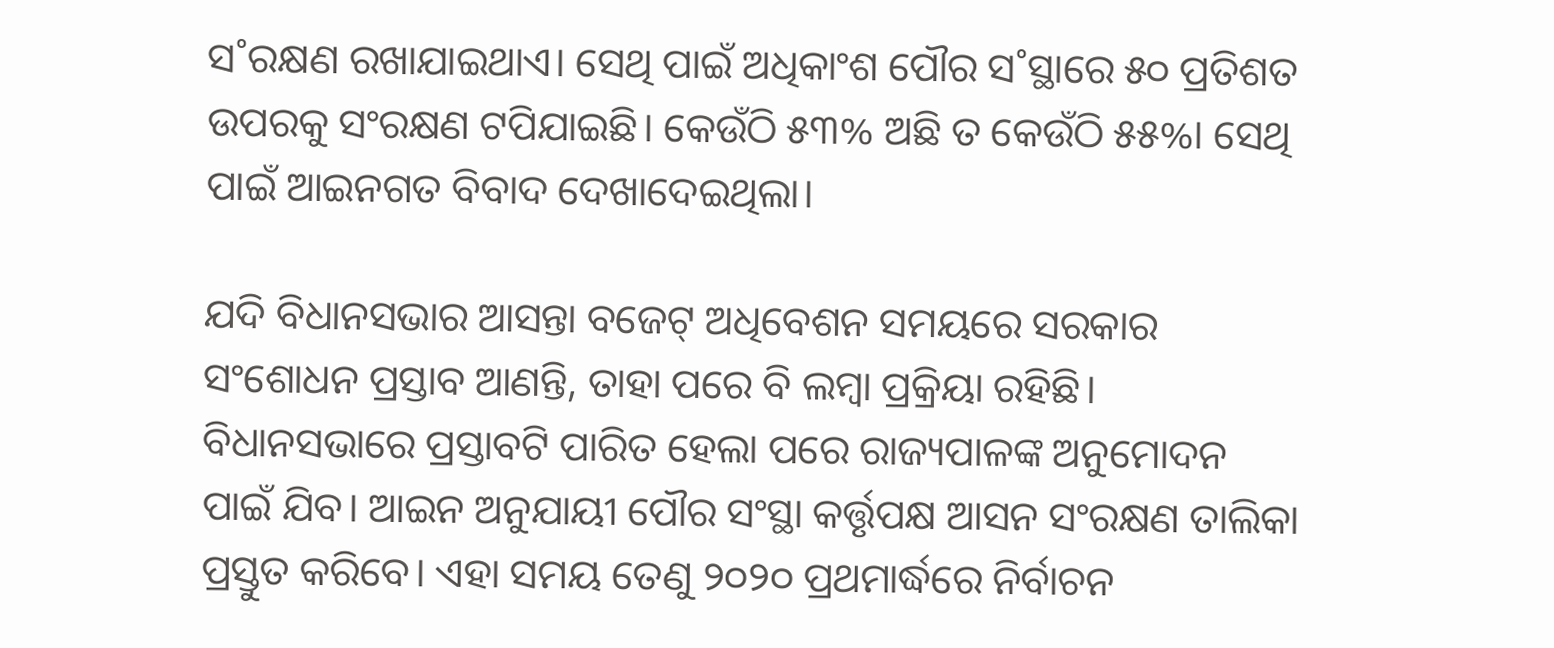ସ˚ରକ୍ଷଣ ରଖାଯାଇଥାଏ। ସେଥି ପାଇଁ ଅଧିକାଂଶ ପୌର ସ˚ସ୍ଥାରେ ୫୦ ପ୍ରତିଶତ ଉପରକୁ ସଂରକ୍ଷଣ ଟପିଯାଇଛି। କେଉଁଠି ୫୩% ଅଛି ତ କେଉଁଠି ୫୫%। ସେଥି ପାଇଁ ଆଇନଗତ ବିବାଦ ଦେଖାଦେଇଥିଲା।

ଯଦି ବିଧାନସଭାର ଆସନ୍ତା ବଜେଟ୍‌ ଅଧିବେଶନ ସମୟରେ ସରକାର ସଂଶୋଧନ ପ୍ରସ୍ତାବ ଆଣନ୍ତି, ତାହା ପରେ ବି ଲମ୍ବା ପ୍ରକ୍ରିୟା ରହିଛି। ବିଧାନସଭାରେ ପ୍ରସ୍ତାବଟି ପାରିତ ହେଲା ପରେ ରାଜ୍ୟପାଳଙ୍କ ଅନୁମୋଦନ ପାଇଁ ଯିବ। ଆଇନ ଅନୁଯାୟୀ ପୌର ସଂସ୍ଥା କର୍ତ୍ତୃପକ୍ଷ ଆସନ ସଂରକ୍ଷଣ ତାଲିକା ପ୍ରସ୍ତୁତ କରିବେ। ଏହା ସମୟ ତେଣୁ ୨୦୨୦ ପ୍ରଥମାର୍ଦ୍ଧରେ ନିର୍ବାଚନ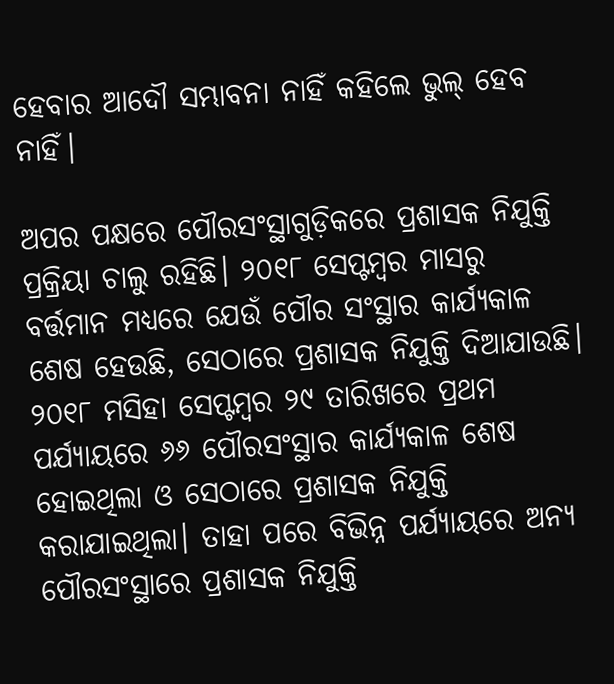ହେବାର ଆଦୌ ସମ୍ଭାବନା ନାହିଁ କହିଲେ ଭୁଲ୍‌ ହେବ ନାହିଁ।

ଅପର ପକ୍ଷରେ ପୌରସଂସ୍ଥାଗୁଡ଼ିକରେ ପ୍ରଶାସକ ନିଯୁକ୍ତି ପ୍ରକ୍ରିୟା ଚାଲୁ ରହିଛି। ୨୦୧୮ ସେପ୍ଟମ୍ବର ମାସରୁ ବର୍ତ୍ତମାନ ମଧ୍ୟରେ ଯେଉଁ ପୌର ସଂସ୍ଥାର କାର୍ଯ୍ୟକାଳ ଶେଷ ହେଉଛି, ସେଠାରେ ପ୍ରଶାସକ ନିଯୁକ୍ତି ଦିଆଯାଉଛି। ୨୦୧୮ ମସିହା ସେପ୍ଟମ୍ବର ୨୯ ତାରିଖରେ ପ୍ରଥମ ପର୍ଯ୍ୟାୟରେ ୬୬ ପୌରସଂସ୍ଥାର କାର୍ଯ୍ୟକାଳ ଶେଷ ହୋଇଥିଲା ଓ ସେଠାରେ ପ୍ରଶାସକ ନିଯୁକ୍ତି କରାଯାଇଥିଲା। ତାହା ପରେ ବିଭିନ୍ନ ପର୍ଯ୍ୟାୟରେ ଅନ୍ୟ ପୌରସଂସ୍ଥାରେ ପ୍ରଶାସକ ନିଯୁକ୍ତି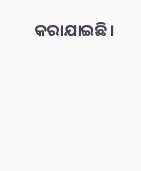କରାଯାଇଛି।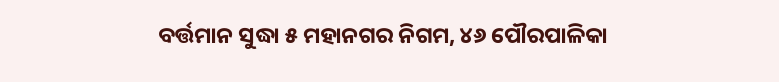ବର୍ତ୍ତମାନ ସୁଦ୍ଧା ୫ ମହାନଗର ନିଗମ, ୪୬ ପୌରପାଳିକା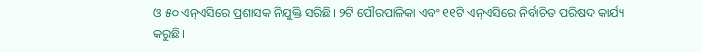ଓ ୫୦ ଏନ୍‌ଏସିରେ ପ୍ରଶାସକ ନିଯୁକ୍ତି ସରିଛି। ୨ଟି ପୌରପାଳିକା ଏବଂ ୧୧ଟି ଏନ୍‌ଏସି‌ରେ ନିର୍ବାଚିତ ପରିଷଦ କାର୍ଯ୍ୟ କରୁଛି।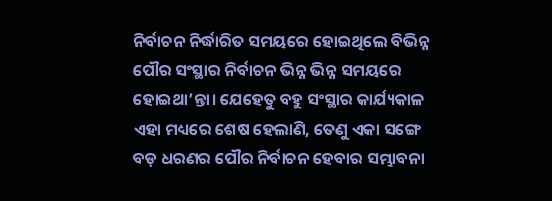ନିର୍ବାଚନ ନିର୍ଦ୍ଧାରିତ ସମୟରେ ହୋଇଥିଲେ ବିଭିନ୍ନ ପୌର ସଂସ୍ଥାର ନିର୍ବାଚନ ଭିନ୍ନ ଭିନ୍ନ ସମୟରେ ହୋଇଥା’ନ୍ତା। ଯେହେତୁ ବହୁ ସଂସ୍ଥାର କାର୍ଯ୍ୟକାଳ ଏହା ମଧ୍ୟରେ ଶେଷ ହେଲାଣି, ତେଣୁ ଏକା ସଙ୍ଗେ ବଡ଼ ଧରଣର ପୌର ନିର୍ବାଚନ ହେବାର ସମ୍ଭାବନା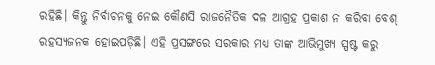ରହିଛି। କିନ୍ତୁ ନିର୍ବାଚନକୁ ନେଇ କୌଣସି ରାଜନୈତିକ ଦଳ ଆଗ୍ରହ ପ୍ରକାଶ ନ କରିବା ବେଶ୍‌ ରହସ୍ୟଜନକ ହୋଇପଡ଼ିଛି। ଏହି ପ୍ରସଙ୍ଗରେ ସରକାର ମଧ୍ୟ ତାଙ୍କ ଆଭିମୁଖ୍ୟ ସ୍ପଷ୍ଟ କରୁ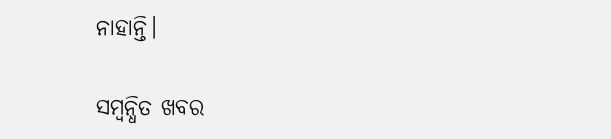ନାହାନ୍ତି।

ସମ୍ବନ୍ଧିତ ଖବର